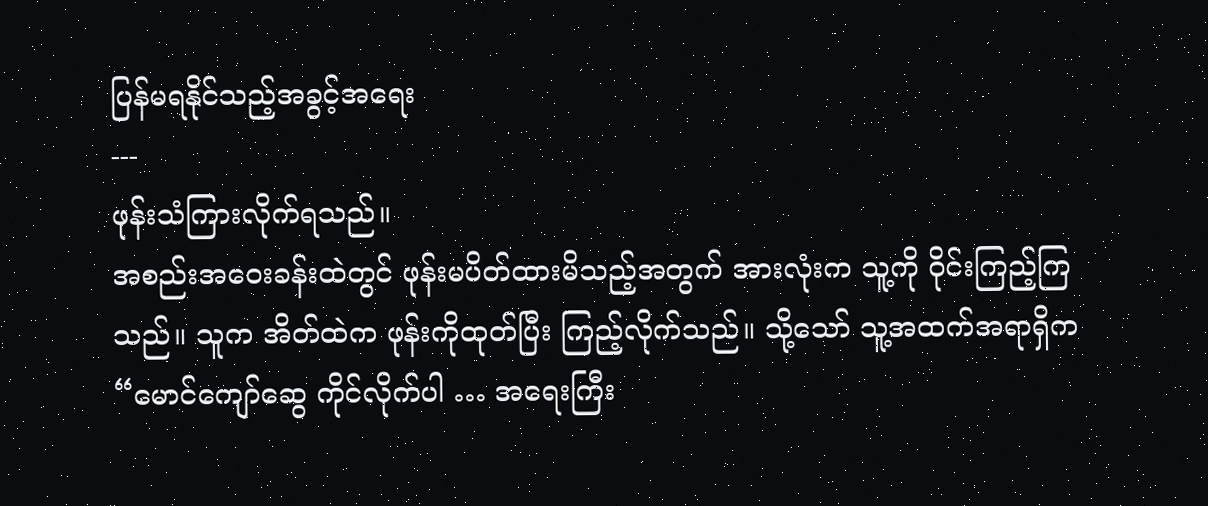ပြန်မရနိုင်သည့်အခွင့်အရေး
---
ဖုန်းသံကြားလိုက်ရသည်။
အစည်းအဝေးခန်းထဲတွင် ဖုန်းမပိတ်ထားမိသည့်အတွက် အားလုံးက သူ့ကို ဝိုင်းကြည့်ကြသည်။ သူက အိတ်ထဲက ဖုန်းကိုထုတ်ပြီး ကြည့်လိုက်သည်။ သို့သော် သူ့အထက်အရာရှိက
“မောင်ကျော်ဆွေ ကိုင်လိုက်ပါ … အရေးကြီး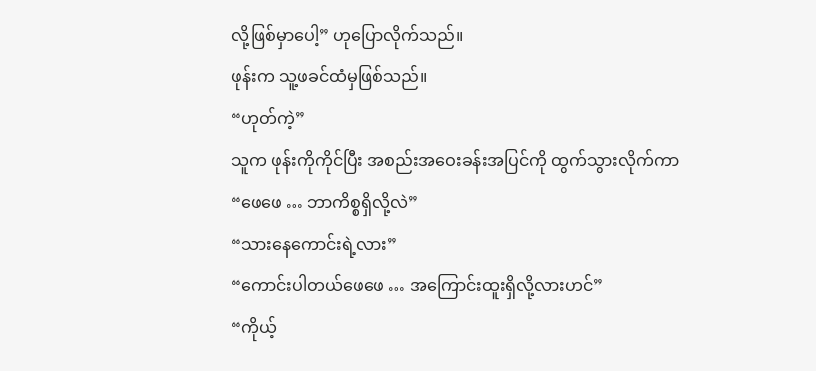လို့ဖြစ်မှာပေါ့” ဟုပြောလိုက်သည်။
ဖုန်းက သူ့ဖခင်ထံမှဖြစ်သည်။
“ဟုတ်ကဲ့”
သူက ဖုန်းကိုကိုင်ပြီး အစည်းအဝေးခန်းအပြင်ကို ထွက်သွားလိုက်ကာ
“ဖေဖေ … ဘာကိစ္စရှိလို့လဲ”
“သားနေကောင်းရဲ့လား”
“ကောင်းပါတယ်ဖေဖေ … အကြောင်းထူးရှိလို့လားဟင်”
“ကိုယ့်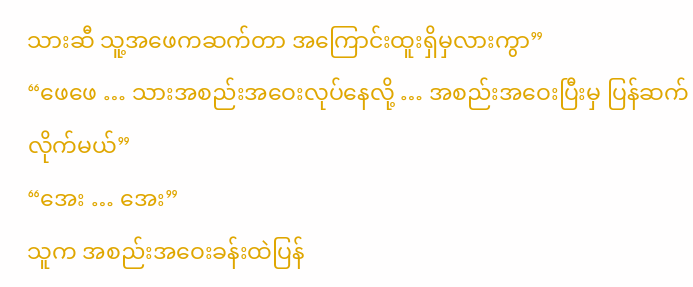သားဆီ သူ့အဖေကဆက်တာ အကြောင်းထူးရှိမှလားကွာ”
“ဖေဖေ … သားအစည်းအဝေးလုပ်နေလို့ … အစည်းအဝေးပြီးမှ ပြန်ဆက်လိုက်မယ်”
“အေး … အေး”
သူက အစည်းအဝေးခန်းထဲပြန်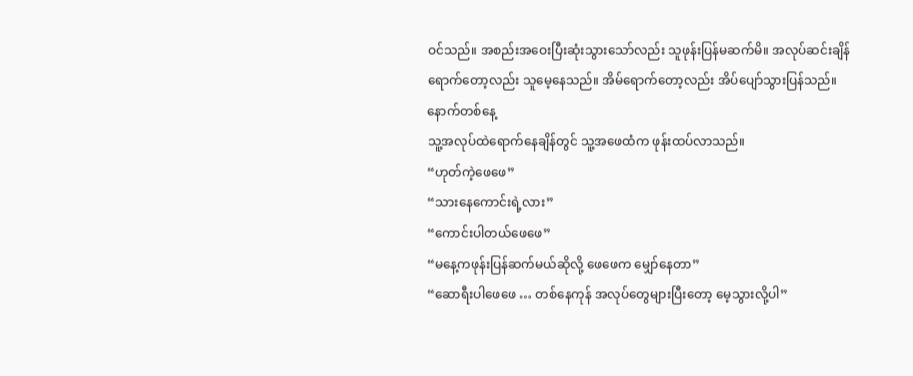ဝင်သည်။ အစည်းအဝေးပြီးဆုံးသွားသော်လည်း သူဖုန်းပြန်မဆက်မိ။ အလုပ်ဆင်းချိန်ရောက်တော့လည်း သူမေ့နေသည်။ အိမ်ရောက်တော့လည်း အိပ်ပျော်သွားပြန်သည်။
နောက်တစ်နေ့
သူ့အလုပ်ထဲရောက်နေချိန်တွင် သူ့အဖေထံက ဖုန်းထပ်လာသည်။
“ဟုတ်ကဲ့ဖေဖေ”
“သားနေကောင်းရဲ့လား”
“ကောင်းပါတယ်ဖေဖေ”
“မနေ့ကဖုန်းပြန်ဆက်မယ်ဆိုလို့ ဖေဖေက မျှော်နေတာ”
“ဆောရီးပါဖေဖေ … တစ်နေကုန် အလုပ်တွေများပြီးတော့ မေ့သွားလို့ပါ”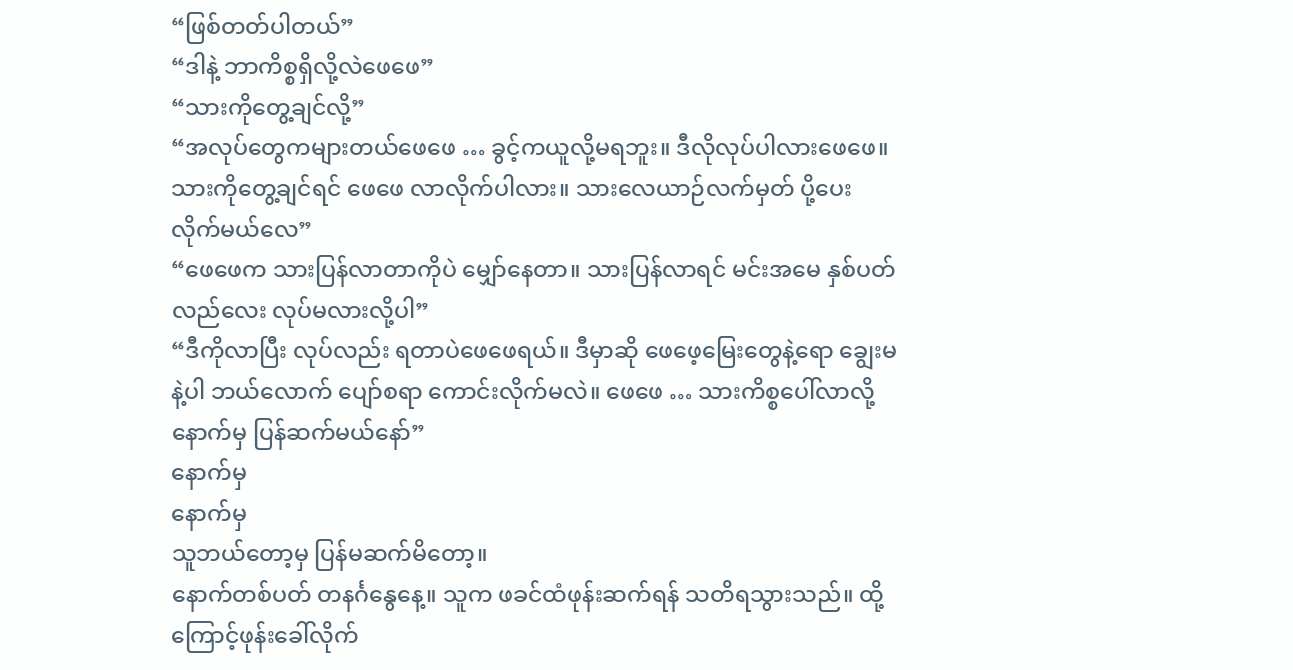“ဖြစ်တတ်ပါတယ်”
“ဒါနဲ့ ဘာကိစ္စရှိလို့လဲဖေဖေ”
“သားကိုတွေ့ချင်လို့”
“အလုပ်တွေကများတယ်ဖေဖေ … ခွင့်ကယူလို့မရဘူး။ ဒီလိုလုပ်ပါလားဖေဖေ။ သားကိုတွေ့ချင်ရင် ဖေဖေ လာလိုက်ပါလား။ သားလေယာဉ်လက်မှတ် ပို့ပေးလိုက်မယ်လေ”
“ဖေဖေက သားပြန်လာတာကိုပဲ မျှော်နေတာ။ သားပြန်လာရင် မင်းအမေ နှစ်ပတ်လည်လေး လုပ်မလားလို့ပါ”
“ဒီကိုလာပြီး လုပ်လည်း ရတာပဲဖေဖေရယ်။ ဒီမှာဆို ဖေဖေ့မြေးတွေနဲ့ရော ချွေးမနဲ့ပါ ဘယ်လောက် ပျော်စရာ ကောင်းလိုက်မလဲ။ ဖေဖေ … သားကိစ္စပေါ်လာလို့ နောက်မှ ပြန်ဆက်မယ်နော်”
နောက်မှ
နောက်မှ
သူဘယ်တော့မှ ပြန်မဆက်မိတော့။
နောက်တစ်ပတ် တနင်္ဂနွေနေ့။ သူက ဖခင်ထံဖုန်းဆက်ရန် သတိရသွားသည်။ ထို့ကြောင့်ဖုန်းခေါ်လိုက်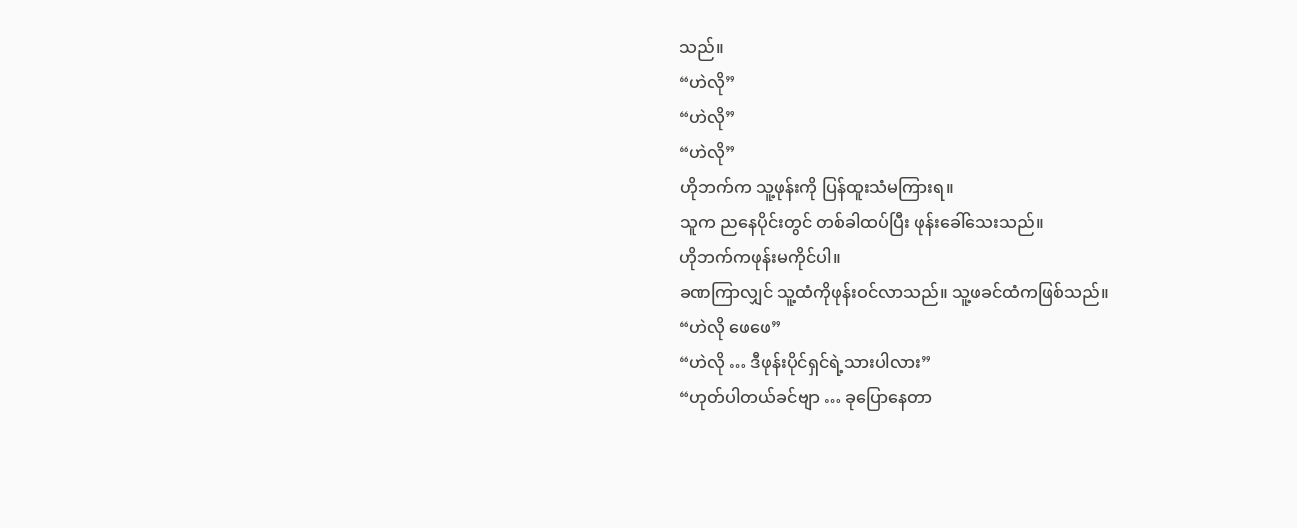သည်။
“ဟဲလို”
“ဟဲလို”
“ဟဲလို”
ဟိုဘက်က သူ့ဖုန်းကို ပြန်ထူးသံမကြားရ။
သူက ညနေပိုင်းတွင် တစ်ခါထပ်ပြီး ဖုန်းခေါ်သေးသည်။
ဟိုဘက်ကဖုန်းမကိုင်ပါ။
ခဏကြာလျှင် သူ့ထံကိုဖုန်းဝင်လာသည်။ သူ့ဖခင်ထံကဖြစ်သည်။
“ဟဲလို ဖေဖေ”
“ဟဲလို … ဒီဖုန်းပိုင်ရှင်ရဲ့သားပါလား”
“ဟုတ်ပါတယ်ခင်ဗျာ … ခုပြောနေတာ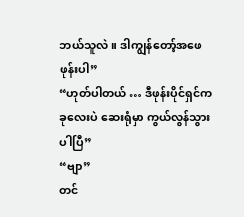ဘယ်သူလဲ။ ဒါကျွန်တော့်အဖေဖုန်းပါ”
“ဟုတ်ပါတယ် … ဒီဖုန်းပိုင်ရှင်က ခုလေးပဲ ဆေးရုံမှာ ကွယ်လွန်သွားပါပြီ”
“ဗျာ”
တင်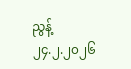ညွန့်
၂၄.၂.၂၀၂၆